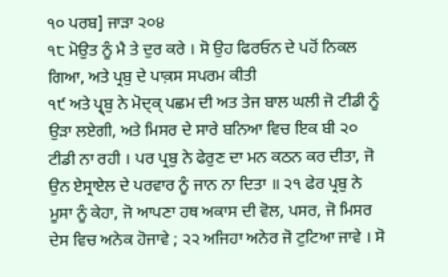੧੦ ਪਰਬ] ਜਾੜਾ ੨੦੪
੧੮ ਮੋਉਤ ਨੂੰ ਮੈ ਤੇ ਦੁਰ ਕਰੇ । ਸੋ ਉਹ ਫਿਰਓਨ ਦੇ ਪਹੋਂ ਨਿਕਲ ਗਿਆ, ਅਤੇ ਪ੍ਰਬੁ ਦੇ ਪਾਕ਼ਸ ਸਪਰਮ ਕੀਤੀ
੧੯ ਅਤੇ ਪ੍ਰ੍ਬੁ ਨੇ ਮੋਦ੍ਕ੍ ਪਛਮ ਦੀ ਅਤ ਤੇਜ ਬਾਲ ਘਲੀ ਜੋ ਟੀਡੀ ਨੂੰ ਉੜਾ ਲਏਗੀ, ਅਤੇ ਮਿਸਰ ਦੇ ਸਾਰੇ ਬਨਿਆ ਵਿਚ ਇਕ ਬੀ ੨੦ ਟੀਡੀ ਨਾ ਰਹੀ । ਪਰ ਪ੍ਰਬੁ ਨੇ ਫੇਰੁਣ ਦਾ ਮਨ ਕਠਨ ਕਰ ਦੀਤਾ, ਜੋ ਉਨ ਏਸ੍ਰਾਏਲ ਦੇ ਪਰਵਾਰ ਨੂੰ ਜਾਨ ਨਾ ਦਿਤਾ ॥ ੨੧ ਫੇਰ ਪ੍ਰਬੁ ਨੇ ਮੂਸਾ ਨੂੰ ਕੇਹਾ, ਜੋ ਆਪਣਾ ਹਥ ਅਕਾਸ ਦੀ ਵੋਲ, ਪਸਰ, ਜੋ ਮਿਸਰ ਦੇਸ ਵਿਚ ਅਨੇਕ ਹੋਜਾਵੇ ; ੨੨ ਅਜਿਹਾ ਅਨੇਰ ਜੋ ਟੁਟਿਆ ਜਾਵੇ । ਸੋ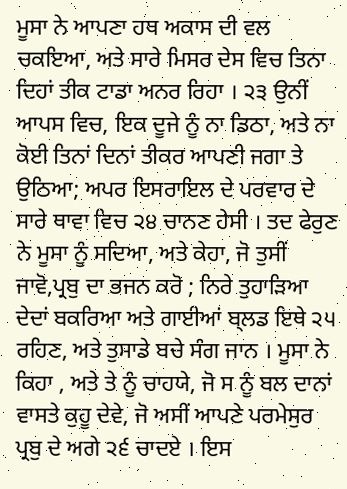ਮੂਸਾ ਨੇ ਆਪਣਾ ਹਥ ਅਕਾਸ ਦੀ ਵਲ ਚਕਇਆ, ਅਤੇ ਸਾਰੇ ਮਿਸਰ ਦੇਸ ਵਿਚ ਤਿਨਾ ਦਿਹਾਂ ਤੀਕ ਟਾਡਾ ਅਨਰ ਰਿਹਾ । ੨੩ ਉਨੀਂ ਆਪਸ ਵਿਚ, ਇਕ ਦੂਜੇ ਨੂੰ ਨਾ ਡਿਠਾ, ਅਤੇ ਨਾ ਕੋਈ ਤਿਨਾਂ ਦਿਨਾਂ ਤੀਕਰ ਆਪਣੀ ਜਗਾ ਤੇ ਉਠਿਆ; ਅਪਰ ਇਸਰਾਇਲ ਦੇ ਪਰਵਾਰ ਦੇ ਸਾਰੇ ਥਾਵਾ ਵਿਚ ੨੪ ਚਾਨਣ ਹੇਸੀ । ਤਦ ਫੇਰੁਣ ਨੇ ਮੂਸਾ ਨੂੰ ਸਦਿਆ, ਅਤੇ ਕੇਹਾ, ਜੋ ਤੁਸੀਂ ਜਾਵੋ,ਪ੍ਰਬੁ ਦਾ ਭਜਨ ਕਰੋ ; ਨਿਰੇ ਤੁਹਾੜਿਆ ਦੇਦਾਂ ਬਕਰਿਆ ਅਤੇ ਗਾਈਆਂ ਬ੍ਲਡ ਇਥੇ ੨੫ ਰਹਿਣ, ਅਤੇ ਤੁਸਾਡੇ ਬਚੇ ਸੰਗ ਜਾਨ । ਮੂਸਾ ਨੇ ਕਿਹਾ , ਅਤੇ ਤੇ ਨੂੰ ਚਾਹਯੇ, ਜੋ ਸ ਨੂੰ ਬਲ ਦਾਨਾਂ ਵਾਸਤੇ ਕੁਹੂ ਦੇਵੇ, ਜੋ ਅਸੀਂ ਆਪਣੇ ਪਰਮੇਸੁਰ ਪ੍ਰਬੁ ਦੇ ਅਗੇ ੨੬ ਚਾਦਏ । ਇਸ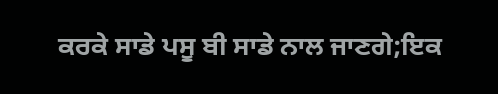ਕਰਕੇ ਸਾਡੇ ਪਸੂ ਬੀ ਸਾਡੇ ਨਾਲ ਜਾਣਗੇ;ਇਕ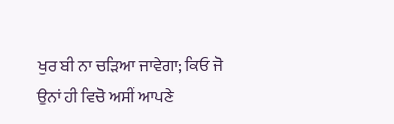ਖੁਰ ਬੀ ਨਾ ਚੜਿਆ ਜਾਵੇਗਾ; ਕਿਓ ਜੋ ਉਨਾਂ ਹੀ ਵਿਚੋ ਅਸੀਂ ਆਪਣੇ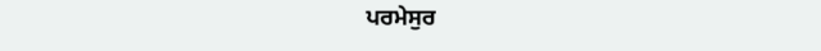ਪਰਮੇਸੁਰ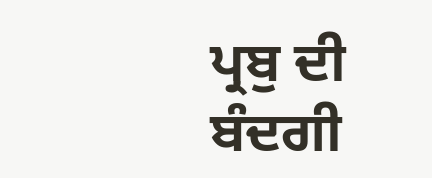ਪ੍ਰਬੁ ਦੀ ਬੰਦਗੀ